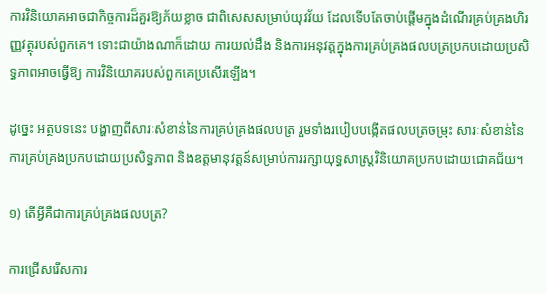ការវិនិយោគអាចជាកិច្ចការដ៏គួរឱ្យភ័យខ្លាច ជាពិសេសសម្រាប់យុវវ័យ ដែលទើបតែចាប់ផ្តើមក្នុងដំណើរគ្រប់គ្រងហិរញ្ញវត្ថុរបស់ពួកគេ។ ទោះជាយ៉ាងណាក៏ដោយ ការយល់ដឹង និងការអនុវត្តក្នុងការគ្រប់គ្រងផលបត្រប្រកបដោយប្រសិទ្ធភាពអាចធ្វើឱ្យ ការវិនិយោគរបស់ពួកគេប្រសើរឡើង។

ដូច្នេះ អត្ថបទនេះ បង្ហាញពីសារៈសំខាន់នៃការគ្រប់គ្រងផលបត្រ រួមទាំងរបៀបបង្កើតផលបត្រចម្រុះ សារៈសំខាន់នៃការគ្រប់គ្រងប្រកបដោយប្រសិទ្ធភាព និងឧត្តមានុវត្តន៍សម្រាប់ការរក្សាយុទ្ធសាស្រ្តវិនិយោគប្រកបដោយជោគជ័យ។

១) តើអ្វីគឺជាការគ្រប់គ្រងផលបត្រ?

ការជ្រើសរើសការ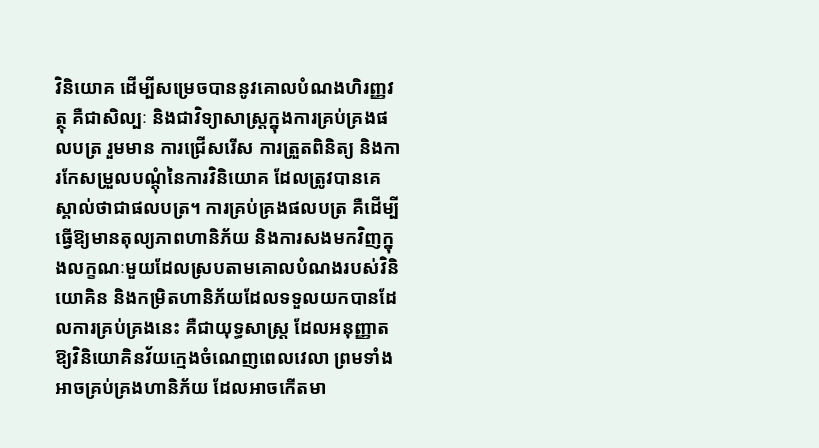វិនិយោគ ដើម្បីសម្រេចបាននូវគោលបំណងហិរញ្ញវត្ថុ គឺជាសិល្បៈ និងជាវិទ្យាសាស្ត្រក្នុងការគ្រប់គ្រងផលបត្រ រួមមាន ការជ្រើសរើស ការត្រួតពិនិត្យ និងការកែសម្រួលបណ្តុំនៃការវិនិយោគ ដែលត្រូវបានគេស្គាល់ថាជាផលបត្រ។ ការគ្រប់គ្រងផលបត្រ គឺដើម្បីធ្វើឱ្យមានតុល្យភាពហានិភ័យ និងការសងមកវិញក្នុងលក្ខណៈមួយដែលស្របតាមគោលបំណងរបស់វិនិយោគិន និងកម្រិតហានិភ័យដែលទទួលយកបានដែលការគ្រប់គ្រងនេះ គឺជាយុទ្ធសាស្រ្ត ដែលអនុញ្ញាតឱ្យវិនិយោគិនវ័យក្មេងចំណេញពេលវេលា ព្រមទាំងអាចគ្រប់គ្រងហានិភ័យ ដែលអាចកើតមា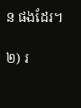ន ផងដែរ។

២) រ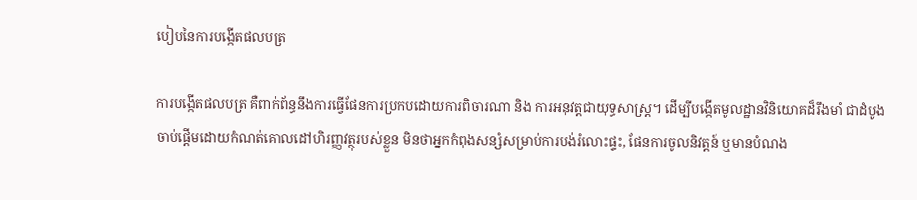បៀបនៃការបង្កើតផលបត្រ

ការបង្កើតផលបត្រ គឺពាក់ព័ន្ធនឹងការធ្វើផែនការប្រកបដោយការពិចារណា និង ការអនុវត្តជាយុទ្ធសាស្ត្រ។ ដើម្បីបង្កើតមូលដ្ឋានវិនិយោគដ៏រឹងមាំ ជាដំបូង ចាប់ផ្តើមដោយកំណត់គោលដៅហិរញ្ញវត្ថុរបស់ខ្លួន មិនថាអ្នកកំពុងសន្សំសម្រាប់ការបង់រំលោះផ្ទះ, ផែនការចូលនិវត្តន៍ ឬមានបំណង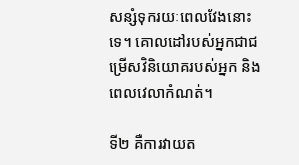សន្សំទុករយៈពេលវែងនោះទេ។ គោលដៅរបស់អ្នកជាជម្រើសវិនិយោគរបស់អ្នក និងពេលវេលាកំណត់។

ទី២ គឺការវាយត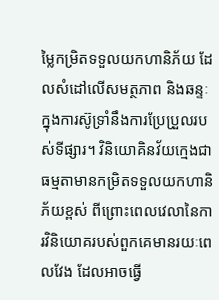ម្លៃកម្រិតទទួលយកហានិភ័យ ដែលសំដៅលើសមត្ថភាព និងឆន្ទៈ ក្នុងការស៊ូទ្រាំនឹងការប្រែប្រួលរបស់ទីផ្សារ។ វិនិយោគិនវ័យក្មេងជាធម្មតាមានកម្រិតទទួលយកហានិភ័យខ្ពស់ ពីព្រោះពេលវេលានៃការវិនិយោគរបស់ពួកគេមានរយៈពេលវែង ដែលអាចធ្វើ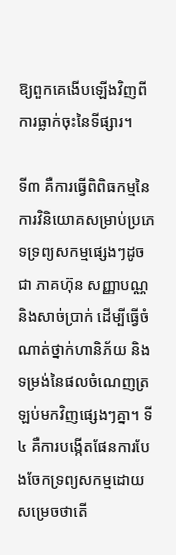ឱ្យពួកគេងើបឡើងវិញពីការធ្លាក់ចុះនៃទីផ្សារ។

ទី៣ គឺការធ្វើពិពិធកម្មនៃការវិនិយោគសម្រាប់ប្រភេទទ្រព្យសកម្មផ្សេងៗដូចជា ភាគហ៊ុន សញ្ញាបណ្ណ និងសាច់ប្រាក់ ដើម្បីធ្វើចំណាត់ថ្នាក់ហានិភ័យ និងទម្រង់នៃផលចំណេញត្រឡប់មកវិញផ្សេងៗគ្នា។ ទី៤ គឺការបង្កើតផែនការបែងចែកទ្រព្យសកម្មដោយសម្រេចថាតើ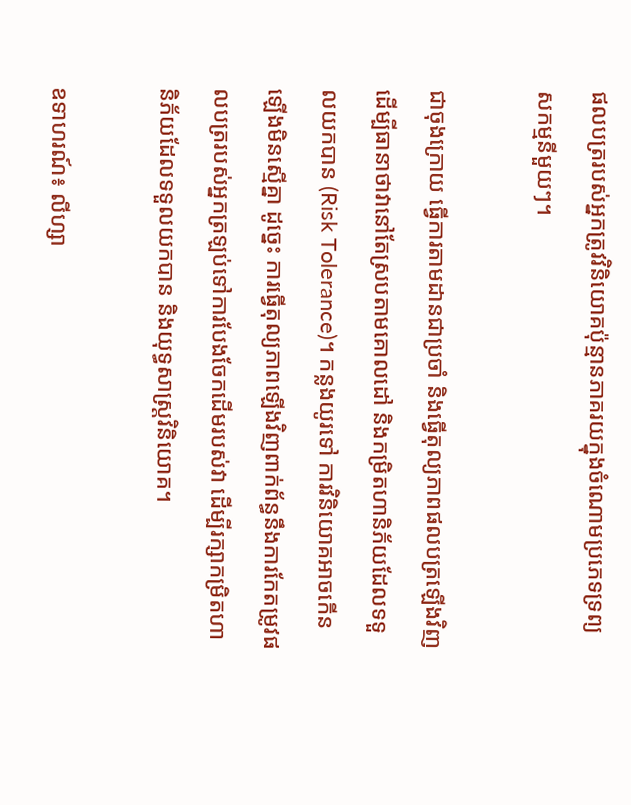ផលបត្ររបស់អ្នកត្រូវវិនិយោគប៉ុន្មានភាគរយក្នុងចំណោមប្រភេទទ្រព្យសកម្មនីមួយៗ។

ជាចុងក្រោយ ធ្វើការតាមដានជាប្រចាំ និងធ្វើតុល្យភាពផលបត្រឡើងវិញ ដើម្បីធានាថាវានៅតែស្របតាមគោលដៅ និងកម្រិតហានិភ័យដែលទទួលយកបាន (Risk Tolerance)។ កន្លងយូរទៅ ការវិនិយោគអាចកើនឡើងមិនស្មើគ្នា ដូច្នេះ ការធ្វើតុល្យភាពឡើងវិញពាក់ព័ន្ធនឹងការកែតម្រូវផលបត្ររបស់អ្នកត្រឡប់ទៅការបែងចែកដើមរបស់វា ដើម្បីរក្សាកម្រិតហានិភ័យដែលទទួលយកបាន និងយុទ្ធសាស្ត្រវិនិយោគ។

ឧទាហរណ៍៖ លីហ្សា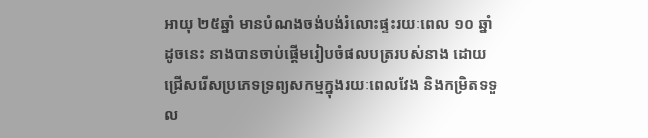អាយុ ២៥ឆ្នាំ មានបំណងចង់បង់រំលោះផ្ទះរយៈពេល ១០ ឆ្នាំ ដូចនេះ នាងបានចាប់ផ្តើមរៀបចំផលបត្ររបស់នាង ដោយជ្រើសរើសប្រភេទទ្រព្យសកម្មក្នុងរយៈពេលវែង និងកម្រិតទទួល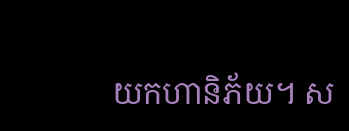យកហានិភ័យ។ ស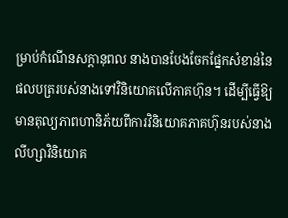ម្រាប់កំណើនសក្តានុពល នាងបានបែងចែកផ្នែកសំខាន់នៃផលបត្ររបស់នាងទៅវិនិយោគលើភាគហ៊ុន។ ដើម្បីធ្វើឱ្យមានតុល្យភាពហានិភ័យពីការវិនិយោគភាគហ៊ុនរបស់នាង លីហ្សាវិនិយោគ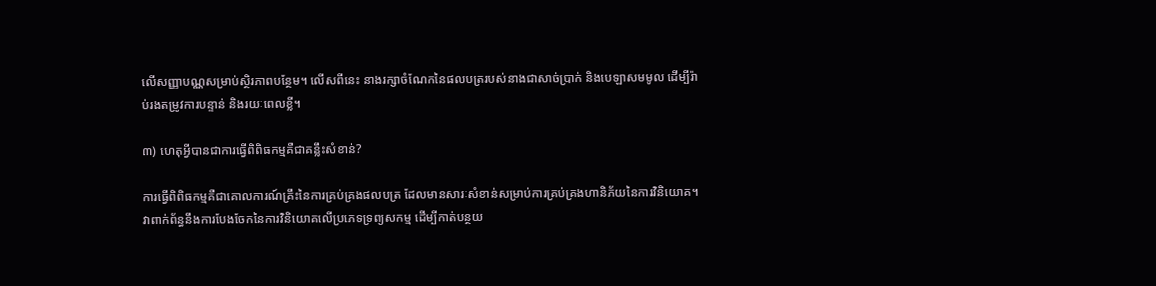លើសញ្ញាបណ្ណសម្រាប់ស្ថិរភាពបន្ថែម។ លើសពីនេះ នាងរក្សាចំណែកនៃផលបត្ររបស់នាងជាសាច់ប្រាក់ និងបេឡាសមមូល ដើម្បីរ៉ាប់រងតម្រូវការបន្ទាន់ និងរយៈពេលខ្លី។

៣) ហេតុអ្វីបានជាការធ្វើពិពិធកម្មគឺជាគន្លឹះសំខាន់?

ការធ្វើពិពិធកម្មគឺជាគោលការណ៍គ្រឹះនៃការគ្រប់គ្រងផលបត្រ ដែលមានសារៈសំខាន់សម្រាប់ការគ្រប់គ្រងហានិភ័យនៃការវិនិយោគ។ វាពាក់ព័ន្ធនឹងការបែងចែកនៃការវិនិយោគលើប្រភេទទ្រព្យសកម្ម ដើម្បីកាត់បន្ថយ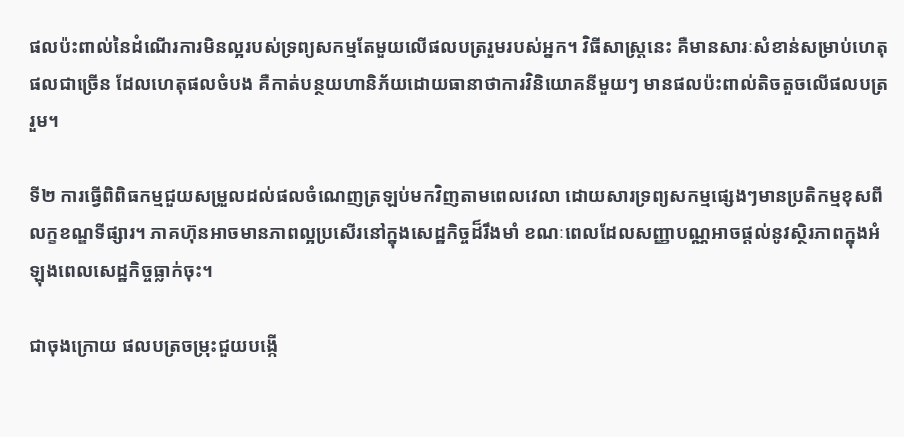ផលប៉ះពាល់នៃដំណើរការមិនល្អរបស់ទ្រព្យសកម្មតែមួយលើផលបត្ររួមរបស់អ្នក។ វិធីសាស្រ្តនេះ គឺមានសារៈសំខាន់សម្រាប់ហេតុផលជាច្រើន ដែលហេតុផលចំបង គឺកាត់បន្ថយហានិភ័យដោយធានាថាការវិនិយោគនីមួយៗ មានផលប៉ះពាល់តិចតួចលើផលបត្ររួម។

ទី២ ការធ្វើពិពិធកម្មជួយសម្រួលដល់ផលចំណេញត្រឡប់មកវិញតាមពេលវេលា ដោយសារទ្រព្យសកម្មផ្សេងៗមានប្រតិកម្មខុសពីលក្ខខណ្ឌទីផ្សារ។ ភាគហ៊ុនអាចមានភាពល្អប្រសើរនៅក្នុងសេដ្ឋកិច្ចដ៏រឹងមាំ ខណៈពេលដែលសញ្ញាបណ្ណអាចផ្តល់នូវស្ថិរភាពក្នុងអំឡុងពេលសេដ្ឋកិច្ចធ្លាក់ចុះ។

ជាចុងក្រោយ ផលបត្រចម្រុះជួយបង្កើ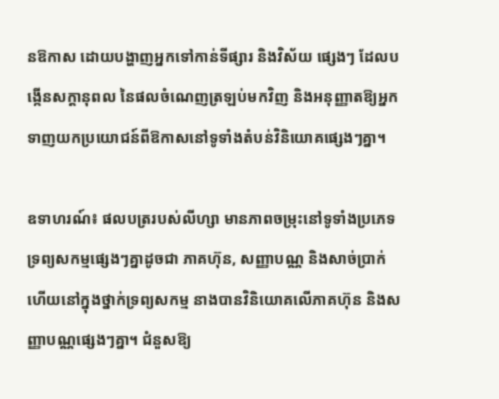នឱកាស ដោយបង្ហាញអ្នកទៅកាន់ទីផ្សារ និងវិស័យ ផ្សេងៗ ដែលបង្កើនសក្តានុពល នៃផលចំណេញត្រឡប់មកវិញ និងអនុញ្ញាតឱ្យអ្នកទាញយកប្រយោជន៍ពីឱកាសនៅទូទាំងតំបន់វិនិយោគផ្សេងៗគ្នា។

ឧទាហរណ៍៖ ផលបត្ររបស់លីហ្សា មានភាពចម្រុះនៅទូទាំងប្រភេទទ្រព្យសកម្មផ្សេងៗគ្នាដូចជា ភាគហ៊ុន, សញ្ញាបណ្ណ និងសាច់ប្រាក់ ហើយនៅក្នុងថ្នាក់ទ្រព្យសកម្ម នាងបានវិនិយោគលើភាគហ៊ុន និងសញ្ញាបណ្ណផ្សេងៗគ្នា។ ជំនួសឱ្យ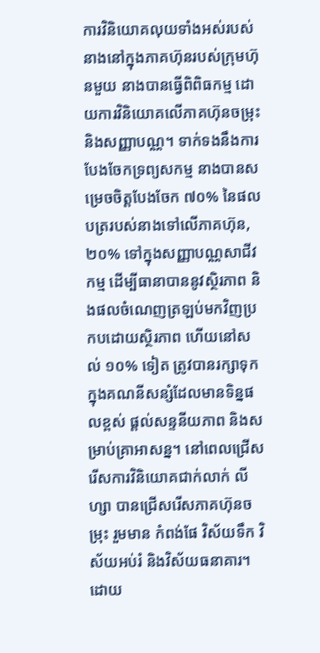ការវិនិយោគលុយទាំងអស់របស់នាងនៅក្នុងភាគហ៊ុនរបស់ក្រុមហ៊ុនមួយ នាងបានធ្វើពិពិធកម្ម ដោយការវិនិយោគលើភាគហ៊ុនចម្រុះ និងសញ្ញាបណ្ណ។ ទាក់ទងនឹងការបែងចែកទ្រព្យសកម្ម នាងបានសម្រេចចិត្តបែងចែក ៧០% នៃផលបត្ររបស់នាងទៅលើភាគហ៊ុន, ២០% ទៅក្នុងសញ្ញាបណ្ណសាជីវកម្ម ដើម្បីធានាបាននូវស្ថិរភាព និងផលចំណេញត្រឡប់មកវិញប្រកបដោយស្ថិរភាព ហើយនៅសល់ ១០% ទៀត ត្រូវបានរក្សាទុកក្នុងគណនីសន្សំដែលមានទិន្នផលខ្ពស់ ផ្តល់សន្ទនីយភាព និងសម្រាប់គ្រាអាសន្ន។ នៅពេលជ្រើសរើសការវិនិយោគជាក់លាក់ លីហ្សា បានជ្រើសរើសភាគហ៊ុនចម្រុះ រួមមាន កំពង់ផែ វិស័យទឹក វិស័យអប់រំ និងវិស័យធនាគារ។ ដោយ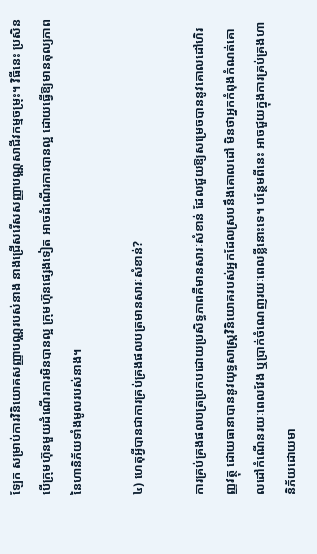ឡែក សម្រាប់ការវិនិយោគសញ្ញាបណ្ណរបស់នាង នាងជ្រើសរើសសញ្ញាបណ្ណសាជីវកម្មចម្រុះ។ វិធីនេះ ប្រសិនបើក្រុមហ៊ុនមួយដំណើរការមិនបានល្អ ក្រុមហ៊ុនផ្សេងទៀត អាចដំណើរការបានល្អ ដោយធ្វើឱ្យមានតុល្យភាពនៃហានិភ័យទាំងមូលរបស់នាង។

៤) ហេតុអ្វីបានជាការគ្រប់គ្រងផលបត្រមានសារៈសំខាន់?

ការគ្រប់គ្រងផលបត្រប្រកបដោយប្រសិទ្ធភាពគឺមានសារៈសំខាន់ ដែលជួយឱ្យសម្រេចបាននូវគោលដៅហិរញ្ញវត្ថុ ដោយធានាបាននូវយុទ្ធសាស្រ្តវិនិយោគរបស់អ្នកដែលស្របនឹងគោលដៅ មិនថាអ្នកកំពុងកំណត់គោលដៅកំណើនរយៈពេលវែង ឬប្រាក់ចំណេញរយៈពេលខ្លីនោះទេ។ បន្ថែមពីនេះ អាចជួយក្នុងការគ្រប់គ្រងហានិភ័យដោយមា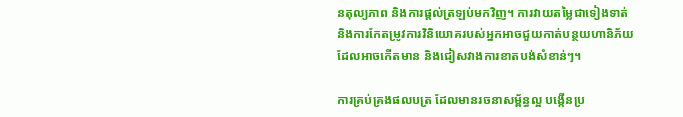នតុល្យភាព និងការផ្ដល់ត្រឡប់មកវិញ។ ការវាយតម្លៃជាទៀងទាត់ និងការកែតម្រូវការវិនិយោគរបស់អ្នកអាចជួយកាត់បន្ថយហានិភ័យដែលអាចកើតមាន និងជៀសវាងការខាតបង់សំខាន់ៗ។

ការគ្រប់គ្រងផលបត្រ ដែលមានរចនាសម្ព័ន្ធល្អ បង្កើនប្រ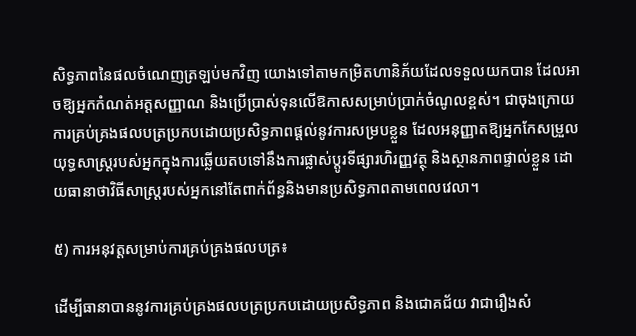សិទ្ធភាពនៃផលចំណេញត្រឡប់មកវិញ យោងទៅតាមកម្រិតហានិភ័យដែលទទួលយកបាន ដែលអាចឱ្យអ្នកកំណត់អត្តសញ្ញាណ និងប្រើប្រាស់ទុនលើឱកាសសម្រាប់ប្រាក់ចំណូលខ្ពស់។ ជាចុងក្រោយ ការគ្រប់គ្រងផលបត្រប្រកបដោយប្រសិទ្ធភាពផ្តល់នូវការសម្របខ្លួន ដែលអនុញ្ញាតឱ្យអ្នកកែសម្រួលយុទ្ធសាស្រ្តរបស់អ្នកក្នុងការឆ្លើយតបទៅនឹងការផ្លាស់ប្តូរទីផ្សារហិរញ្ញវត្ថុ និងស្ថានភាពផ្ទាល់ខ្លួន ដោយធានាថាវិធីសាស្រ្តរបស់អ្នកនៅតែពាក់ព័ន្ធនិងមានប្រសិទ្ធភាពតាមពេលវេលា។

៥) ការអនុវត្តសម្រាប់ការគ្រប់គ្រងផលបត្រ៖

ដើម្បីធានាបាននូវការគ្រប់គ្រងផលបត្រប្រកបដោយប្រសិទ្ធភាព និងជោគជ័យ វាជារឿងសំ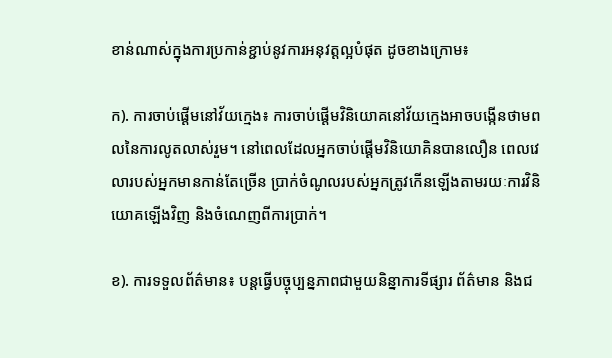ខាន់ណាស់ក្នុងការប្រកាន់ខ្ជាប់នូវការអនុវត្តល្អបំផុត ដូចខាងក្រោម៖

ក). ការចាប់ផ្តើមនៅវ័យក្មេង៖ ការចាប់ផ្តើមវិនិយោគនៅវ័យក្មេងអាចបង្កើនថាមពលនៃការលូតលាស់រួម។ នៅពេលដែលអ្នកចាប់ផ្ដើមវិនិយោគិនបានលឿន ពេលវេលារបស់អ្នកមានកាន់តែច្រើន ប្រាក់ចំណូលរបស់អ្នកត្រូវកើនឡើងតាមរយៈការវិនិយោគឡើងវិញ និងចំណេញពីការប្រាក់។

ខ). ការទទួលព័ត៌មាន៖ បន្តធ្វើបច្ចុប្បន្នភាពជាមួយនិន្នាការទីផ្សារ ព័ត៌មាន និងជ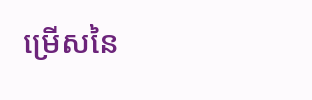ម្រើសនៃ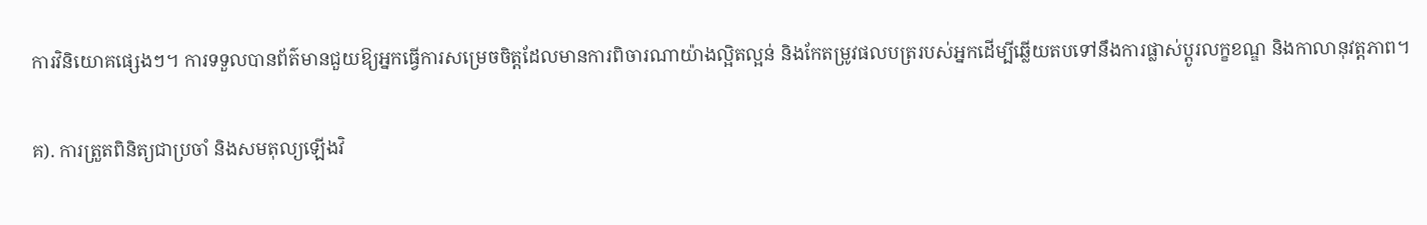ការវិនិយោគផ្សេងៗ។ ការទទួលបានព័ត៌មានជួយឱ្យអ្នកធ្វើការសម្រេចចិត្តដែលមានការពិចារណាយ៉ាងល្អិតល្អន់ និងកែតម្រូវផលបត្ររបស់អ្នកដើម្បីឆ្លើយតបទៅនឹងការផ្លាស់ប្តូរលក្ខខណ្ឌ និងកាលានុវត្តភាព។

គ). ការត្រួតពិនិត្យជាប្រចាំ និងសមតុល្យឡើងវិ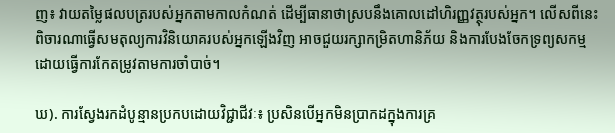ញ៖ វាយតម្លៃផលបត្ររបស់អ្នកតាមកាលកំណត់ ដើម្បីធានាថាស្របនឹងគោលដៅហិរញ្ញវត្ថុរបស់អ្នក។ លើសពីនេះ ពិចារណាធ្វើសមតុល្យការវិនិយោគរបស់អ្នកឡើងវិញ អាចជួយរក្សាកម្រិតហានិភ័យ និងការបែងចែកទ្រព្យសកម្ម ដោយធ្វើការកែតម្រូវតាមការចាំបាច់។

ឃ). ការស្វែងរកដំបូន្មានប្រកបដោយវិជ្ជាជីវៈ៖ ប្រសិនបើអ្នកមិនប្រាកដក្នុងការគ្រ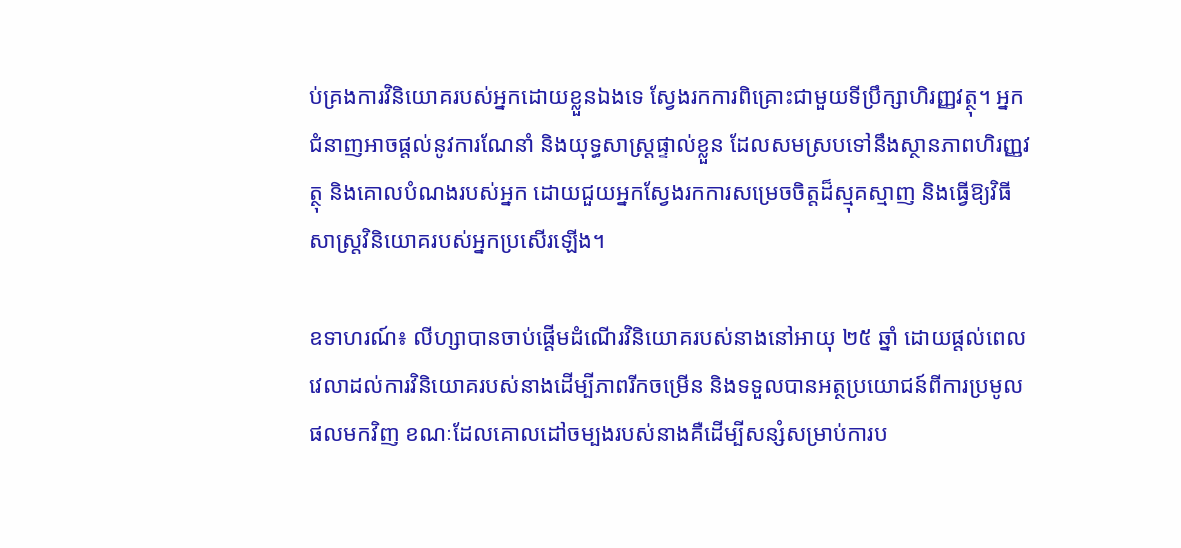ប់គ្រងការវិនិយោគរបស់អ្នកដោយខ្លួនឯងទេ ស្វែងរកការពិគ្រោះជាមួយទីប្រឹក្សាហិរញ្ញវត្ថុ។ អ្នកជំនាញអាចផ្តល់នូវការណែនាំ និងយុទ្ធសាស្ត្រផ្ទាល់ខ្លួន ដែលសមស្របទៅនឹងស្ថានភាពហិរញ្ញវត្ថុ និងគោលបំណងរបស់អ្នក ដោយជួយអ្នកស្វែងរកការសម្រេចចិត្តដ៏ស្មុគស្មាញ និងធ្វើឱ្យវិធីសាស្រ្តវិនិយោគរបស់អ្នកប្រសើរឡើង។

ឧទាហរណ៍៖ លីហ្សាបានចាប់ផ្តើមដំណើរវិនិយោគរបស់នាងនៅអាយុ ២៥ ឆ្នាំ ដោយផ្តល់ពេលវេលាដល់ការវិនិយោគរបស់នាងដើម្បីភាពរីកចម្រើន និងទទួលបានអត្ថប្រយោជន៍ពីការប្រមូលផលមកវិញ ខណៈដែលគោលដៅចម្បងរបស់នាងគឺដើម្បីសន្សំសម្រាប់ការប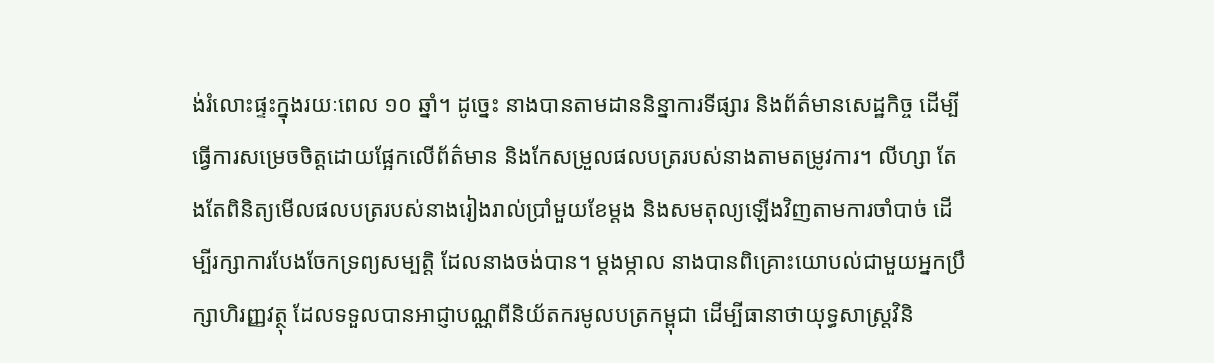ង់រំលោះផ្ទះក្នុងរយៈពេល ១០ ឆ្នាំ។ ដូច្នេះ នាងបានតាមដាននិន្នាការទីផ្សារ និងព័ត៌មានសេដ្ឋកិច្ច ដើម្បីធ្វើការសម្រេចចិត្តដោយផ្អែកលើព័ត៌មាន និងកែសម្រួលផលបត្ររបស់នាងតាមតម្រូវការ។ លីហ្សា តែងតែពិនិត្យមើលផលបត្ររបស់នាងរៀងរាល់ប្រាំមួយខែម្តង និងសមតុល្យឡើងវិញតាមការចាំបាច់ ដើម្បីរក្សាការបែងចែកទ្រព្យសម្បត្តិ ដែលនាងចង់បាន។ ម្តងម្កាល នាងបានពិគ្រោះយោបល់ជាមួយអ្នកប្រឹក្សាហិរញ្ញវត្ថុ ដែលទទួលបានអាជ្ញាបណ្ណពីនិយ័តករមូលបត្រកម្ពុជា ដើម្បីធានាថាយុទ្ធសាស្រ្តវិនិ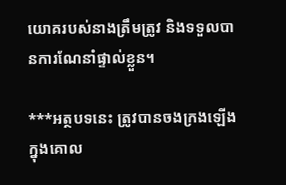យោគរបស់នាងត្រឹមត្រូវ និងទទួលបានការណែនាំផ្ទាល់ខ្លួន។

***អត្ថបទនេះ ត្រូវបានចងក្រងឡើងក្នុងគោល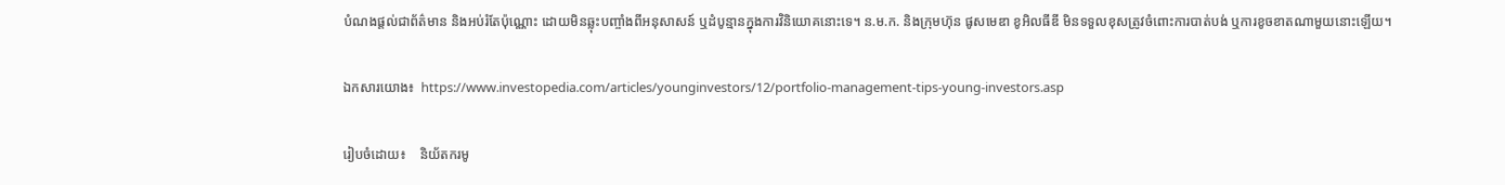បំណងផ្តល់ជាព័ត៌មាន និងអប់រំតែប៉ុណ្ណោះ ដោយមិនឆ្លុះបញ្ចាំងពីអនុសាសន៍ ឬដំបូន្មានក្នុងការវិនិយោគនោះទេ។ ន.ម.ក. និងក្រុមហ៊ុន ផូសមេឌា ខូអិលធីឌី មិនទទួលខុសត្រូវចំពោះការបាត់បង់ ឬការខូចខាតណាមួយនោះឡើយ។

ឯកសារយោង៖  https://www.investopedia.com/articles/younginvestors/12/portfolio-management-tips-young-investors.asp

រៀបចំដោយ៖    និយ័តករមូ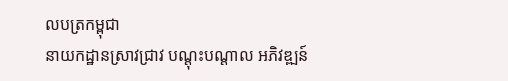លបត្រកម្ពុជា
នាយកដ្ឋានស្រាវជ្រាវ បណ្ដុះបណ្ដាល អភិវឌ្ឍន៍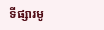ទីផ្សារមូ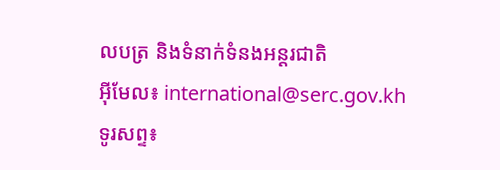លបត្រ និងទំនាក់ទំនងអន្តរជាតិ
អ៊ីមែល៖ international@serc.gov.kh
ទូរសព្ទ៖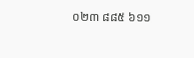០២៣ ៨៨៥ ៦១១